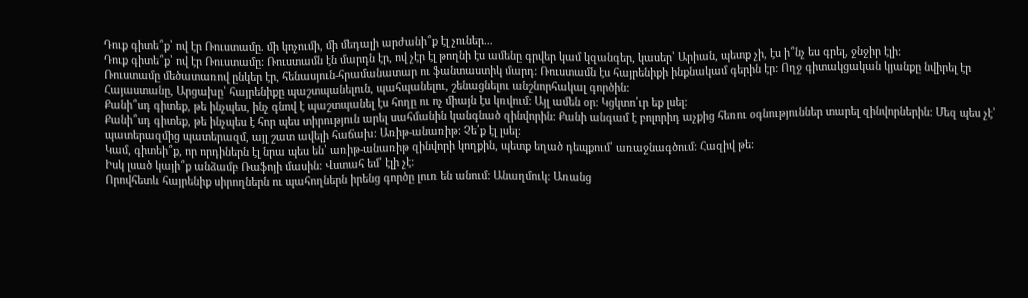Դուք գիտե՞ք՝ ով էր Ռուստամը. մի կոչումի, մի մեդալի արժանի՞ք էլ չուներ...
Դուք գիտե՞ք՝ ով էր Ռուստամը: Ռուստամն էն մարդն էր, ով չէր էլ թողնի էս ամենը գրվեր կամ կզանգեր, կասեր՝ Արիան, պետք չի, էս ի՞նչ ես գրել, ջնջիր էլի:
Ռուստամը մեծատառով ընկեր էր, հենասյուն-հրամանատար ու ֆանտաստիկ մարդ: Ռուստամն էս հայրենիքի ինքնակամ գերին էր: Ողջ գիտակցական կյանքը նվիրել էր Հայաստանը, Արցախը՝ հայրենիքը պաշտպանելուն, պահպանելու, շենացնելու անշնորհակալ գործին:
Քանի՞սդ գիտեք, թե ինչպես, ինչ գնով է պաշտպանել էս հողը ու ոչ միայն էս կռվում: Այլ ամեն օր: Կցկտո՛ւր եք լսել:
Քանի՞սդ գիտեք, թե ինչպես է հոր պես տիրություն արել սահմանին կանգնած զինվորին: Քանի անգամ է բոլորիդ աչքից հեռու օգնություններ տարել զինվորներին: Մեզ պես չէ՝ պատերազմից պատերազմ, այլ շատ ավելի հաճախ: Առիթ-անառիթ: Չե՛ք էլ լսել:
Կամ, գիտեի՞ք, որ որդիներն էլ նրա պես են՝ առիթ-անառիթ զինվորի կողքին, պետք եղած դեպքում՝ առաջնագծում: Հազիվ թե:
Իսկ լսած կայի՞ք անձամբ Ռաֆոյի մասին: Վստահ եմ՝ էլի չէ:
Որովհետև հայրենիք սիրողներն ու պահողներն իրենց գործը լուռ են անում: Անաղմուկ: Առանց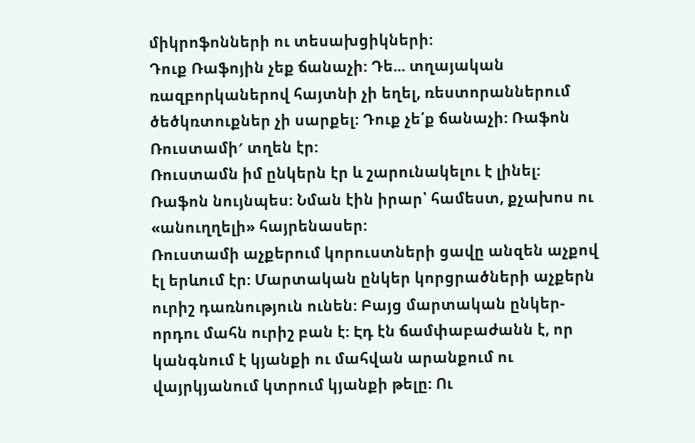միկրոֆոնների ու տեսախցիկների:
Դուք Ռաֆոյին չեք ճանաչի: Դե... տղայական ռազբորկաներով հայտնի չի եղել, ռեստորաններում ծեծկռտուքներ չի սարքել: Դուք չե՛ք ճանաչի: Ռաֆոն Ռուստամի′ տղեն էր:
Ռուստամն իմ ընկերն էր և շարունակելու է լինել: Ռաֆոն նույնպես: Նման էին իրար՝ համեստ, քչախոս ու «անուղղելի» հայրենասեր:
Ռուստամի աչքերում կորուստների ցավը անզեն աչքով էլ երևում էր: Մարտական ընկեր կորցրածների աչքերն ուրիշ դառնություն ունեն: Բայց մարտական ընկեր-որդու մահն ուրիշ բան է: Էդ էն ճամփաբաժանն է, որ կանգնում է կյանքի ու մահվան արանքում ու վայրկյանում կտրում կյանքի թելը: Ու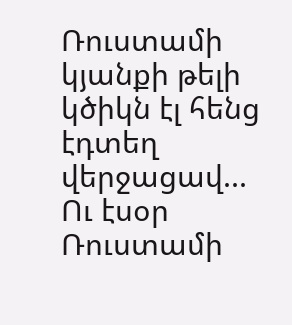Ռուստամի կյանքի թելի կծիկն էլ հենց էդտեղ վերջացավ...
Ու էսօր Ռուստամի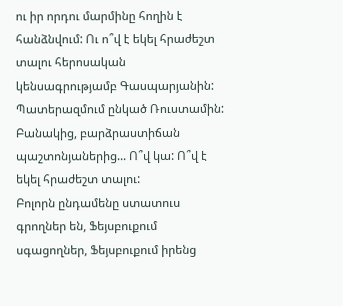ու իր որդու մարմինը հողին է հանձնվում: Ու ո՞վ է եկել հրաժեշտ տալու հերոսական կենսագրությամբ Գասպարյանին: Պատերազմում ընկած Ռուստամին: Բանակից, բարձրաստիճան պաշտոնյաներից... Ո՞վ կա: Ո՞վ է եկել հրաժեշտ տալու:
Բոլորն ընդամենը ստատուս գրողներ են, Ֆեյսբուքում սգացողներ, Ֆեյսբուքում իրենց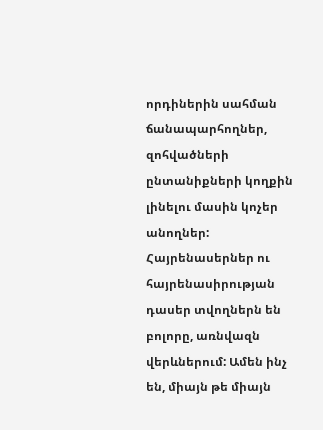որդիներին սահման ճանապարհողներ, զոհվածների ընտանիքների կողքին լինելու մասին կոչեր անողներ: Հայրենասերներ ու հայրենասիրության դասեր տվողներն են բոլորը, առնվազն վերևներում: Ամեն ինչ են, միայն թե միայն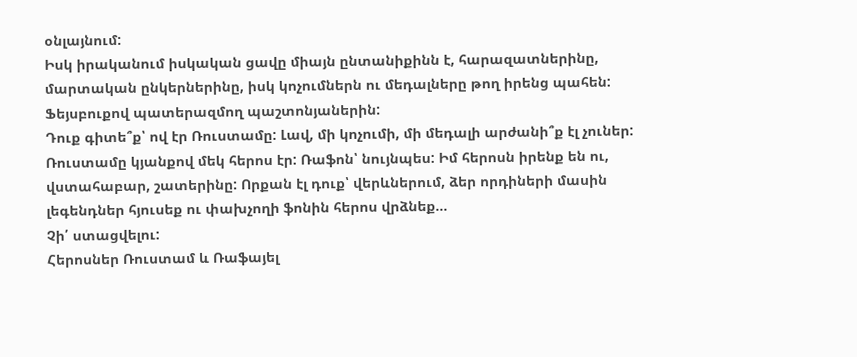օնլայնում:
Իսկ իրականում իսկական ցավը միայն ընտանիքինն է, հարազատներինը, մարտական ընկերներինը, իսկ կոչումներն ու մեդալները թող իրենց պահեն: Ֆեյսբուքով պատերազմող պաշտոնյաներին:
Դուք գիտե՞ք՝ ով էր Ռուստամը: Լավ, մի կոչումի, մի մեդալի արժանի՞ք էլ չուներ:
Ռուստամը կյանքով մեկ հերոս էր: Ռաֆոն՝ նույնպես: Իմ հերոսն իրենք են ու, վստահաբար, շատերինը: Որքան էլ դուք՝ վերևներում, ձեր որդիների մասին լեգենդներ հյուսեք ու փախչողի ֆոնին հերոս վրձնեք...
Չի՛ ստացվելու:
Հերոսներ Ռուստամ և Ռաֆայել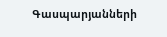Գասպարյանների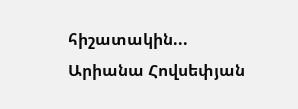հիշատակին...
Արիանա Հովսեփյան